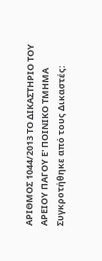ΑΡΙΘΜΟΣ 1044/2013 ΤΟ ΔΙΚΑΣΤΗΡΙΟ ΤΟΥ ΑΡΕΙΟΥ ΠΑΓΟΥ Ε' ΠΟΙΝΙΚΟ ΤΜΗΜΑ Συγκροτήθηκε από τους Δικαστές: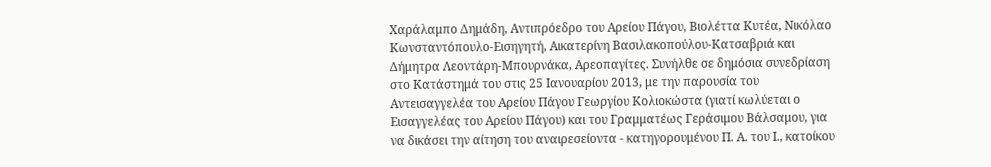Χαράλαμπο Δημάδη, Αντιπρόεδρο του Αρείου Πάγου, Βιολέττα Κυτέα, Νικόλαο Κωνσταντόπουλο-Εισηγητή, Αικατερίνη Βασιλακοπούλου-Κατσαβριά και Δήμητρα Λεοντάρη-Μπουρνάκα, Αρεοπαγίτες. Συνήλθε σε δημόσια συνεδρίαση στο Κατάστημά του στις 25 Ιανουαρίου 2013, με την παρουσία του Αντεισαγγελέα του Αρείου Πάγου Γεωργίου Κολιοκώστα (γιατί κωλύεται ο Εισαγγελέας του Αρείου Πάγου) και του Γραμματέως Γεράσιμου Βάλσαμου, για να δικάσει την αίτηση του αναιρεσείοντα - κατηγορουμένου Π. Α. του Ι., κατοίκου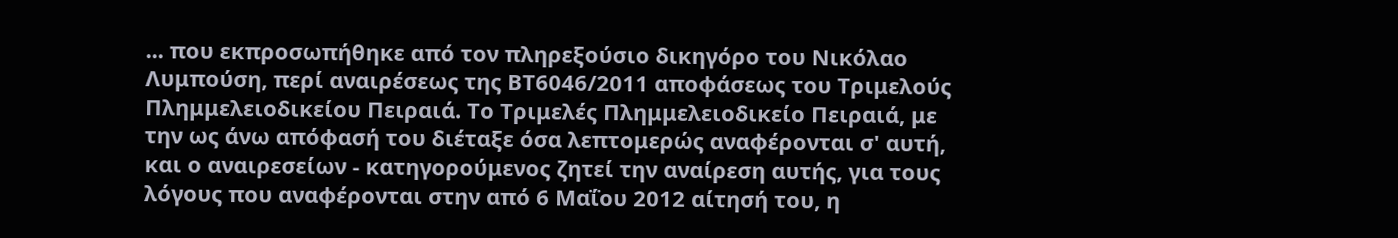... που εκπροσωπήθηκε από τον πληρεξούσιο δικηγόρο του Νικόλαο Λυμπούση, περί αναιρέσεως της ΒΤ6046/2011 αποφάσεως του Τριμελούς Πλημμελειοδικείου Πειραιά. Το Τριμελές Πλημμελειοδικείο Πειραιά, με την ως άνω απόφασή του διέταξε όσα λεπτομερώς αναφέρονται σ' αυτή, και ο αναιρεσείων - κατηγορούμενος ζητεί την αναίρεση αυτής, για τους λόγους που αναφέρονται στην από 6 Μαΐου 2012 αίτησή του, η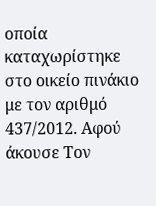οποία καταχωρίστηκε στο οικείο πινάκιο με τον αριθμό 437/2012. Αφού άκουσε Τον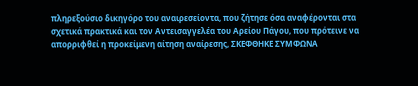πληρεξούσιο δικηγόρο του αναιρεσείοντα, που ζήτησε όσα αναφέρονται στα σχετικά πρακτικά και τον Αντεισαγγελέα του Αρείου Πάγου, που πρότεινε να απορριφθεί η προκείμενη αίτηση αναίρεσης, ΣΚΕΦΘΗΚΕ ΣΥΜΦΩΝΑ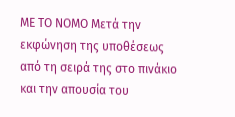ΜΕ ΤΟ ΝΟΜΟ Μετά την εκφώνηση της υποθέσεως από τη σειρά της στο πινάκιο και την απουσία του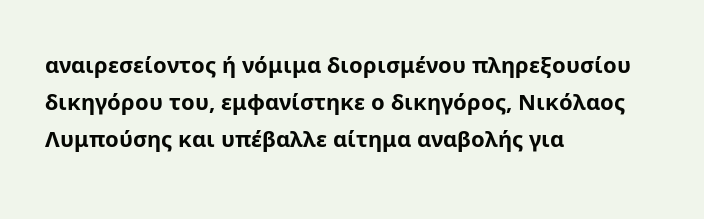αναιρεσείοντος ή νόμιμα διορισμένου πληρεξουσίου δικηγόρου του, εμφανίστηκε ο δικηγόρος, Νικόλαος Λυμπούσης και υπέβαλλε αίτημα αναβολής για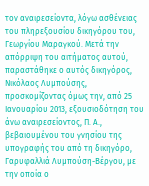τον αναιρεσείοντα, λόγω ασθένειας του πληρεξουσίου δικηγόρου του, Γεωργίου Μαραγκού. Μετά την απόρριψη του αιτήματος αυτού, παραστάθηκε ο αυτός δικηγόρος, Νικόλαος Λυμπούσης, προσκομίζοντας όμως την, από 25 Ιανουαρίου 2013, εξουσιοδότηση του άνω αναιρεσείοντος, Π. Α., βεβαιουμένου του γνησίου της υπογραφής του από τη δικηγόρο, Γαρυφαλλιά Λυμπούση-Βέργου, με την οποία ο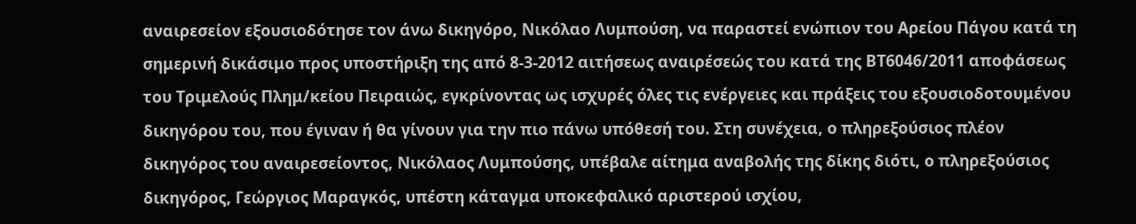αναιρεσείον εξουσιοδότησε τον άνω δικηγόρο, Νικόλαο Λυμπούση, να παραστεί ενώπιον του Αρείου Πάγου κατά τη σημερινή δικάσιμο προς υποστήριξη της από 8-3-2012 αιτήσεως αναιρέσεώς του κατά της ΒΤ6046/2011 αποφάσεως του Τριμελούς Πλημ/κείου Πειραιώς, εγκρίνοντας ως ισχυρές όλες τις ενέργειες και πράξεις του εξουσιοδοτουμένου δικηγόρου του, που έγιναν ή θα γίνουν για την πιο πάνω υπόθεσή του. Στη συνέχεια, ο πληρεξούσιος πλέον δικηγόρος του αναιρεσείοντος, Νικόλαος Λυμπούσης, υπέβαλε αίτημα αναβολής της δίκης διότι, ο πληρεξούσιος δικηγόρος, Γεώργιος Μαραγκός, υπέστη κάταγμα υποκεφαλικό αριστερού ισχίου,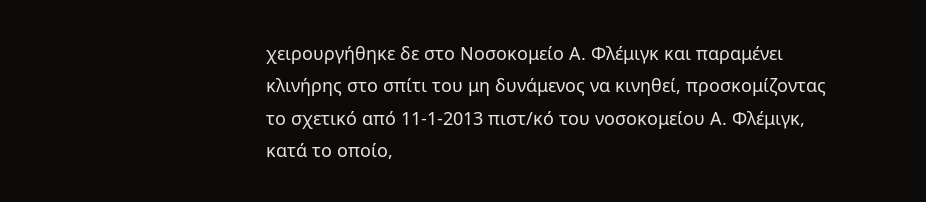χειρουργήθηκε δε στο Νοσοκομείο Α. Φλέμιγκ και παραμένει κλινήρης στο σπίτι του μη δυνάμενος να κινηθεί, προσκομίζοντας το σχετικό από 11-1-2013 πιστ/κό του νοσοκομείου Α. Φλέμιγκ, κατά το οποίο,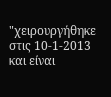"χειρουργήθηκε στις 10-1-2013 και είναι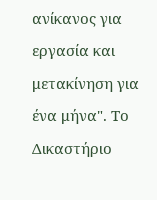ανίκανος για εργασία και μετακίνηση για ένα μήνα". Το Δικαστήριο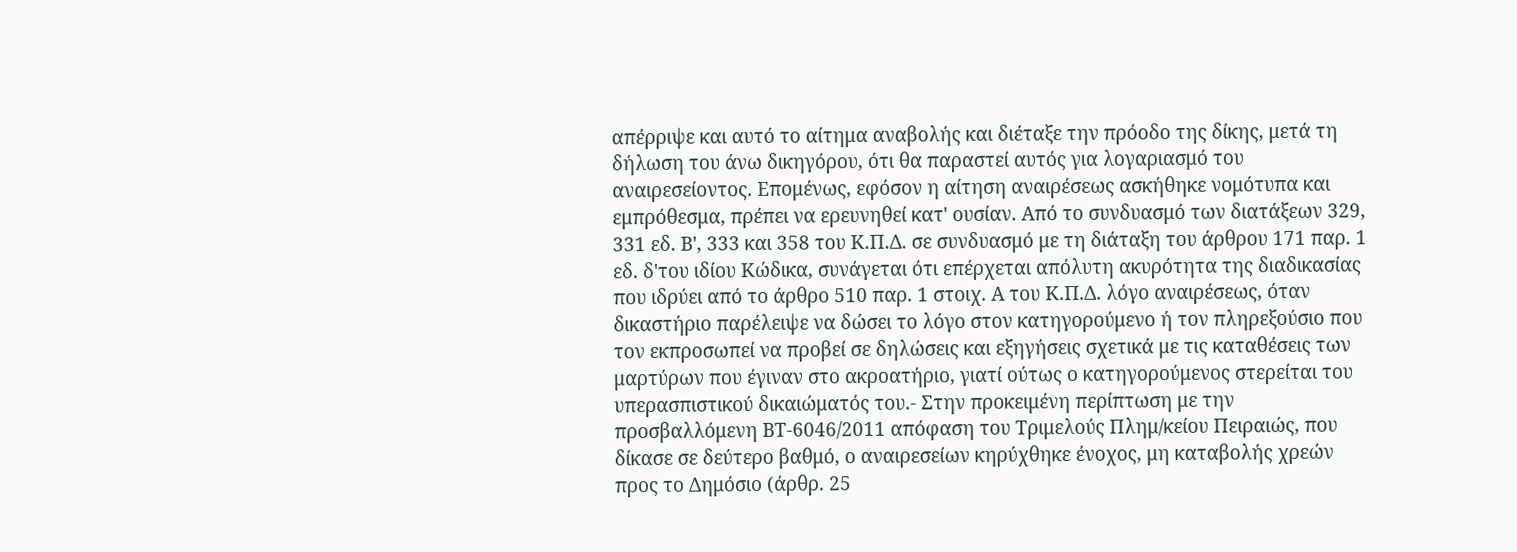απέρριψε και αυτό το αίτημα αναβολής και διέταξε την πρόοδο της δίκης, μετά τη δήλωση του άνω δικηγόρου, ότι θα παραστεί αυτός για λογαριασμό του αναιρεσείοντος. Επομένως, εφόσον η αίτηση αναιρέσεως ασκήθηκε νομότυπα και εμπρόθεσμα, πρέπει να ερευνηθεί κατ' ουσίαν. Από το συνδυασμό των διατάξεων 329, 331 εδ. Β', 333 και 358 του Κ.Π.Δ. σε συνδυασμό με τη διάταξη του άρθρου 171 παρ. 1 εδ. δ'του ιδίου Κώδικα, συνάγεται ότι επέρχεται απόλυτη ακυρότητα της διαδικασίας που ιδρύει από το άρθρο 510 παρ. 1 στοιχ. Α του Κ.Π.Δ. λόγο αναιρέσεως, όταν δικαστήριο παρέλειψε να δώσει το λόγο στον κατηγορούμενο ή τον πληρεξούσιο που τον εκπροσωπεί να προβεί σε δηλώσεις και εξηγήσεις σχετικά με τις καταθέσεις των μαρτύρων που έγιναν στο ακροατήριο, γιατί ούτως ο κατηγορούμενος στερείται του υπερασπιστικού δικαιώματός του.- Στην προκειμένη περίπτωση με την προσβαλλόμενη ΒΤ-6046/2011 απόφαση του Τριμελούς Πλημ/κείου Πειραιώς, που δίκασε σε δεύτερο βαθμό, ο αναιρεσείων κηρύχθηκε ένοχος, μη καταβολής χρεών προς το Δημόσιο (άρθρ. 25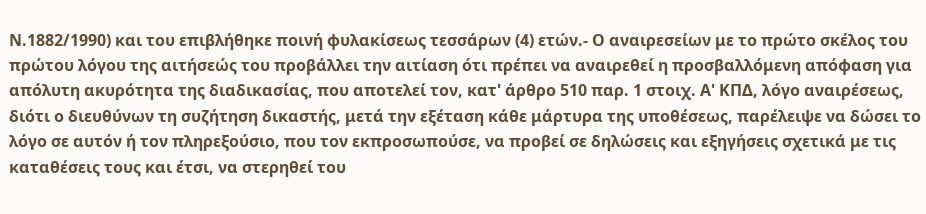Ν.1882/1990) και του επιβλήθηκε ποινή φυλακίσεως τεσσάρων (4) ετών.- Ο αναιρεσείων με το πρώτο σκέλος του πρώτου λόγου της αιτήσεώς του προβάλλει την αιτίαση ότι πρέπει να αναιρεθεί η προσβαλλόμενη απόφαση για απόλυτη ακυρότητα της διαδικασίας, που αποτελεί τον, κατ' άρθρο 510 παρ. 1 στοιχ. Α' ΚΠΔ, λόγο αναιρέσεως, διότι ο διευθύνων τη συζήτηση δικαστής, μετά την εξέταση κάθε μάρτυρα της υποθέσεως, παρέλειψε να δώσει το λόγο σε αυτόν ή τον πληρεξούσιο, που τον εκπροσωπούσε, να προβεί σε δηλώσεις και εξηγήσεις σχετικά με τις καταθέσεις τους και έτσι, να στερηθεί του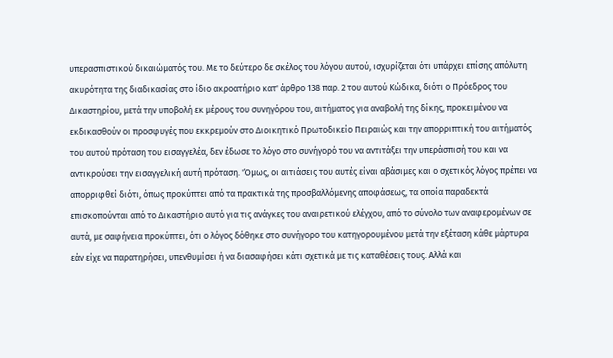υπερασπιστικού δικαιώματός του. Με το δεύτερο δε σκέλος του λόγου αυτού, ισχυρίζεται ότι υπάρχει επίσης απόλυτη ακυρότητα της διαδικασίας στο ίδιο ακροατήριο κατ' άρθρο 138 παρ. 2 του αυτού Κώδικα, διότι ο Πρόεδρος του Δικαστηρίου, μετά την υποβολή εκ μέρους του συνηγόρου του, αιτήματος για αναβολή της δίκης, προκειμένου να εκδικασθούν οι προσφυγές που εκκρεμούν στο Διοικητικό Πρωτοδικείο Πειραιώς και την απορριπτική του αιτήματός του αυτού πρόταση του εισαγγελέα, δεν έδωσε το λόγο στο συνήγορό του να αντιτάξει την υπεράσπισή του και να αντικρούσει την εισαγγελική αυτή πρόταση. 'Όμως, οι αιτιάσεις του αυτές είναι αβάσιμες και ο σχετικός λόγος πρέπει να απορριφθεί διότι, όπως προκύπτει από τα πρακτικά της προσβαλλόμενης αποφάσεως, τα οποία παραδεκτά επισκοπούνται από το Δικαστήριο αυτό για τις ανάγκες του αναιρετικού ελέγχου, από το σύνολο των αναφερομένων σε αυτά, με σαφήνεια προκύπτει, ότι ο λόγος δόθηκε στο συνήγορο του κατηγορουμένου μετά την εξέταση κάθε μάρτυρα εάν είχε να παρατηρήσει, υπενθυμίσει ή να διασαφήσει κάτι σχετικά με τις καταθέσεις τους. Αλλά και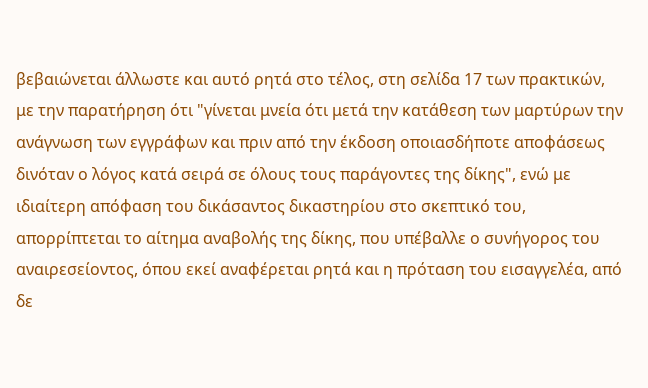βεβαιώνεται άλλωστε και αυτό ρητά στο τέλος, στη σελίδα 17 των πρακτικών, με την παρατήρηση ότι "γίνεται μνεία ότι μετά την κατάθεση των μαρτύρων την ανάγνωση των εγγράφων και πριν από την έκδοση οποιασδήποτε αποφάσεως δινόταν ο λόγος κατά σειρά σε όλους τους παράγοντες της δίκης", ενώ με ιδιαίτερη απόφαση του δικάσαντος δικαστηρίου στο σκεπτικό του, απορρίπτεται το αίτημα αναβολής της δίκης, που υπέβαλλε ο συνήγορος του αναιρεσείοντος, όπου εκεί αναφέρεται ρητά και η πρόταση του εισαγγελέα, από δε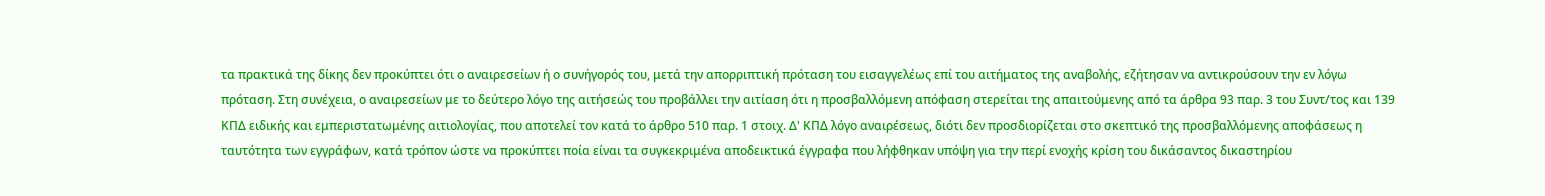τα πρακτικά της δίκης δεν προκύπτει ότι ο αναιρεσείων ή ο συνήγορός του, μετά την απορριπτική πρόταση του εισαγγελέως επί του αιτήματος της αναβολής, εζήτησαν να αντικρούσουν την εν λόγω πρόταση. Στη συνέχεια, ο αναιρεσείων με το δεύτερο λόγο της αιτήσεώς του προβάλλει την αιτίαση ότι η προσβαλλόμενη απόφαση στερείται της απαιτούμενης από τα άρθρα 93 παρ. 3 του Συντ/τος και 139 ΚΠΔ ειδικής και εμπεριστατωμένης αιτιολογίας, που αποτελεί τον κατά το άρθρο 510 παρ. 1 στοιχ. Δ' ΚΠΔ λόγο αναιρέσεως, διότι δεν προσδιορίζεται στο σκεπτικό της προσβαλλόμενης αποφάσεως η ταυτότητα των εγγράφων, κατά τρόπον ώστε να προκύπτει ποία είναι τα συγκεκριμένα αποδεικτικά έγγραφα που λήφθηκαν υπόψη για την περί ενοχής κρίση του δικάσαντος δικαστηρίου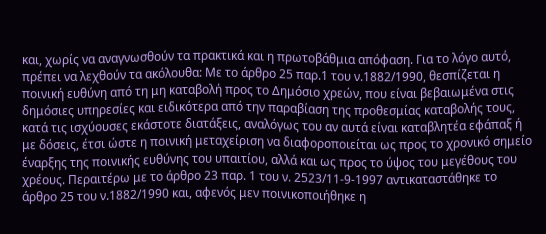και, χωρίς να αναγνωσθούν τα πρακτικά και η πρωτοβάθμια απόφαση. Για το λόγο αυτό, πρέπει να λεχθούν τα ακόλουθα: Με το άρθρο 25 παρ.1 του ν.1882/1990, θεσπίζεται η ποινική ευθύνη από τη μη καταβολή προς το Δημόσιο χρεών, που είναι βεβαιωμένα στις δημόσιες υπηρεσίες και ειδικότερα από την παραβίαση της προθεσμίας καταβολής τους, κατά τις ισχύουσες εκάστοτε διατάξεις, αναλόγως του αν αυτά είναι καταβλητέα εφάπαξ ή με δόσεις, έτσι ώστε η ποινική μεταχείριση να διαφοροποιείται ως προς το χρονικό σημείο έναρξης της ποινικής ευθύνης του υπαιτίου, αλλά και ως προς το ύψος του μεγέθους του χρέους. Περαιτέρω με το άρθρο 23 παρ. 1 του ν. 2523/11-9-1997 αντικαταστάθηκε το άρθρο 25 του ν.1882/1990 και, αφενός μεν ποινικοποιήθηκε η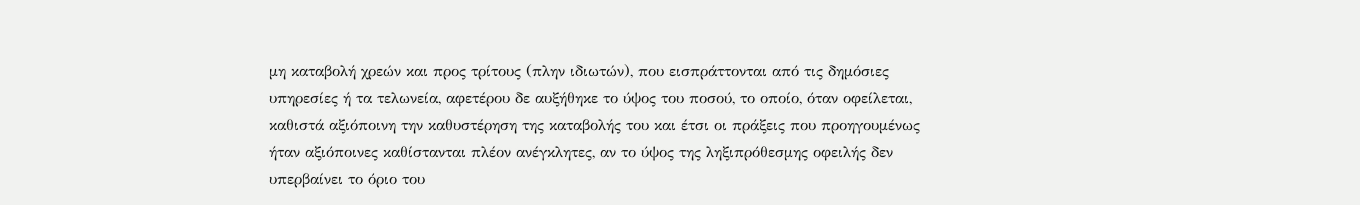μη καταβολή χρεών και προς τρίτους (πλην ιδιωτών), που εισπράττονται από τις δημόσιες υπηρεσίες ή τα τελωνεία, αφετέρου δε αυξήθηκε το ύψος του ποσού, το οποίο, όταν οφείλεται, καθιστά αξιόποινη την καθυστέρηση της καταβολής του και έτσι οι πράξεις που προηγουμένως ήταν αξιόποινες καθίστανται πλέον ανέγκλητες, αν το ύψος της ληξιπρόθεσμης οφειλής δεν υπερβαίνει το όριο του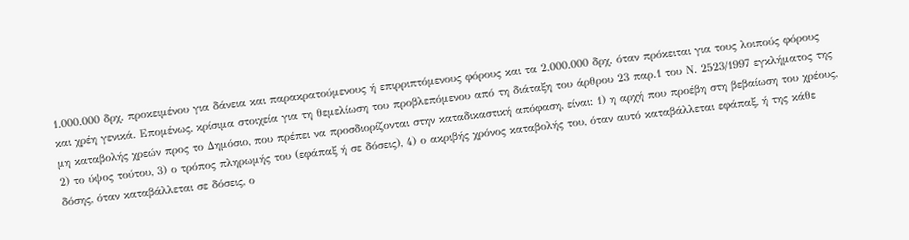1.000.000 δρχ. προκειμένου για δάνεια και παρακρατούμενους ή επιρριπτόμενους φόρους και τα 2.000.000 δρχ. όταν πρόκειται για τους λοιπούς φόρους και χρέη γενικά. Επομένως, κρίσιμα στοιχεία για τη θεμελίωση του προβλεπόμενου από τη διάταξη του άρθρου 23 παρ.1 του Ν. 2523/1997 εγκλήματος της μη καταβολής χρεών προς το Δημόσιο, που πρέπει να προσδιορίζονται στην καταδικαστική απόφαση, είναι: 1) η αρχή που προέβη στη βεβαίωση του χρέους, 2) το ύψος τούτου, 3) ο τρόπος πληρωμής του (εφάπαξ ή σε δόσεις), 4) ο ακριβής χρόνος καταβολής του, όταν αυτό καταβάλλεται εφάπαξ, ή της κάθε δόσης, όταν καταβάλλεται σε δόσεις, ο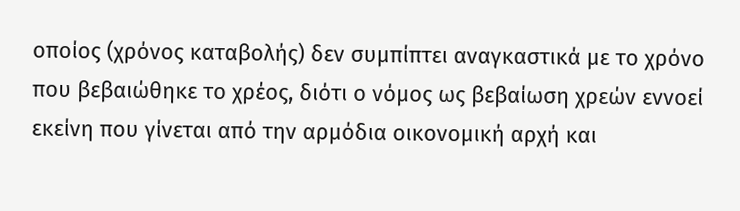οποίος (χρόνος καταβολής) δεν συμπίπτει αναγκαστικά με το χρόνο που βεβαιώθηκε το χρέος, διότι ο νόμος ως βεβαίωση χρεών εννοεί εκείνη που γίνεται από την αρμόδια οικονομική αρχή και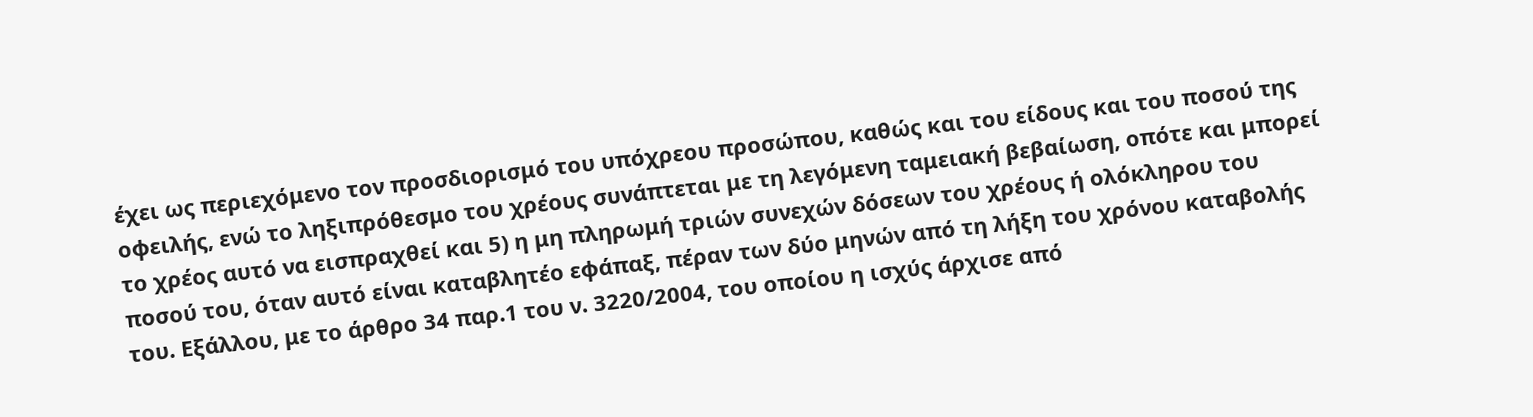έχει ως περιεχόμενο τον προσδιορισμό του υπόχρεου προσώπου, καθώς και του είδους και του ποσού της οφειλής, ενώ το ληξιπρόθεσμο του χρέους συνάπτεται με τη λεγόμενη ταμειακή βεβαίωση, οπότε και μπορεί το χρέος αυτό να εισπραχθεί και 5) η μη πληρωμή τριών συνεχών δόσεων του χρέους ή ολόκληρου του ποσού του, όταν αυτό είναι καταβλητέο εφάπαξ, πέραν των δύο μηνών από τη λήξη του χρόνου καταβολής του. Εξάλλου, με το άρθρο 34 παρ.1 του ν. 3220/2004, του οποίου η ισχύς άρχισε από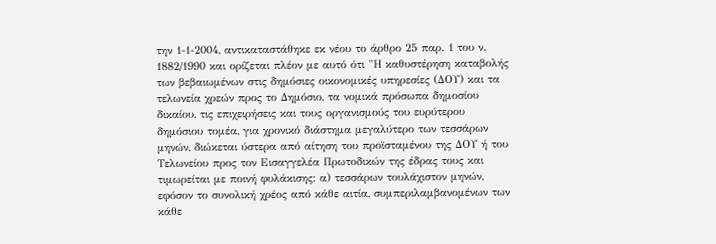την 1-1-2004, αντικαταστάθηκε εκ νέου το άρθρο 25 παρ. 1 του ν. 1882/1990 και ορίζεται πλέον με αυτό ότι "Η καθυστέρηση καταβολής των βεβαιωμένων στις δημόσιες οικονομικές υπηρεσίες (ΔΟΥ) και τα τελωνεία χρεών προς το Δημόσιο, τα νομικά πρόσωπα δημοσίου δικαίου, τις επιχειρήσεις και τους οργανισμούς του ευρύτερου δημόσιου τομέα, για χρονικό διάστημα μεγαλύτερο των τεσσάρων μηνών, διώκεται ύστερα από αίτηση του προϊσταμένου της ΔΟΥ ή του Τελωνείου προς τον Εισαγγελέα Πρωτοδικών της έδρας τους και τιμωρείται με ποινή φυλάκισης: α) τεσσάρων τουλάχιστον μηνών, εφόσον το συνολική χρέος από κάθε αιτία, συμπεριλαμβανομένων των κάθε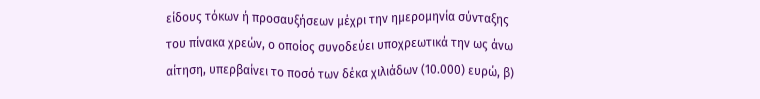είδους τόκων ή προσαυξήσεων μέχρι την ημερομηνία σύνταξης του πίνακα χρεών, ο οποίος συνοδεύει υποχρεωτικά την ως άνω αίτηση, υπερβαίνει το ποσό των δέκα χιλιάδων (10.000) ευρώ, β)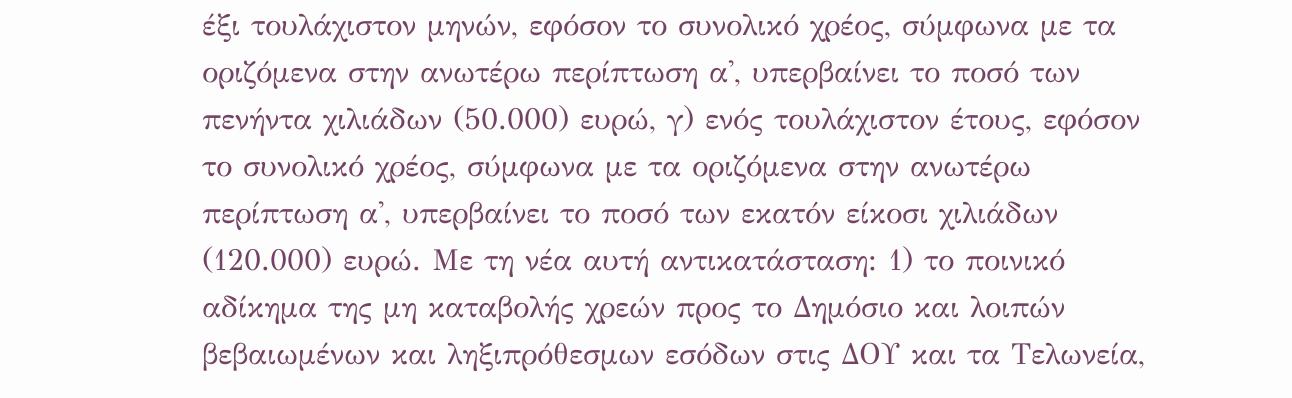έξι τουλάχιστον μηνών, εφόσον το συνολικό χρέος, σύμφωνα με τα οριζόμενα στην ανωτέρω περίπτωση α', υπερβαίνει το ποσό των πενήντα χιλιάδων (50.000) ευρώ, γ) ενός τουλάχιστον έτους, εφόσον το συνολικό χρέος, σύμφωνα με τα οριζόμενα στην ανωτέρω περίπτωση α', υπερβαίνει το ποσό των εκατόν είκοσι χιλιάδων (120.000) ευρώ. Με τη νέα αυτή αντικατάσταση: 1) το ποινικό αδίκημα της μη καταβολής χρεών προς το Δημόσιο και λοιπών βεβαιωμένων και ληξιπρόθεσμων εσόδων στις ΔΟΥ και τα Τελωνεία,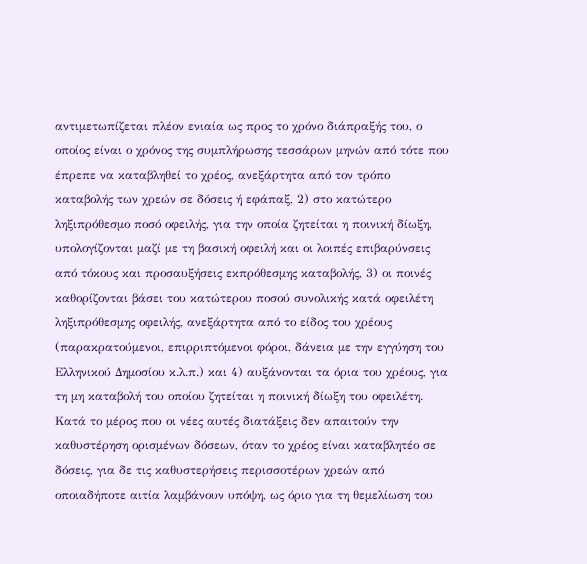αντιμετωπίζεται πλέον ενιαία ως προς το χρόνο διάπραξής του, ο οποίος είναι ο χρόνος της συμπλήρωσης τεσσάρων μηνών από τότε που έπρεπε να καταβληθεί το χρέος, ανεξάρτητα από τον τρόπο καταβολής των χρεών σε δόσεις ή εφάπαξ, 2) στο κατώτερο ληξιπρόθεσμο ποσό οφειλής, για την οποία ζητείται η ποινική δίωξη, υπολογίζονται μαζί με τη βασική οφειλή και οι λοιπές επιβαρύνσεις από τόκους και προσαυξήσεις εκπρόθεσμης καταβολής, 3) οι ποινές καθορίζονται βάσει του κατώτερου ποσού συνολικής κατά οφειλέτη ληξιπρόθεσμης οφειλής, ανεξάρτητα από το είδος του χρέους (παρακρατούμενοι, επιρριπτόμενοι φόροι, δάνεια με την εγγύηση του Ελληνικού Δημοσίου κ.λ.π.) και 4) αυξάνονται τα όρια του χρέους, για τη μη καταβολή του οποίου ζητείται η ποινική δίωξη του οφειλέτη. Κατά το μέρος που οι νέες αυτές διατάξεις δεν απαιτούν την καθυστέρηση ορισμένων δόσεων, όταν το χρέος είναι καταβλητέο σε δόσεις, για δε τις καθυστερήσεις περισσοτέρων χρεών από οποιαδήποτε αιτία λαμβάνουν υπόψη, ως όριο για τη θεμελίωση του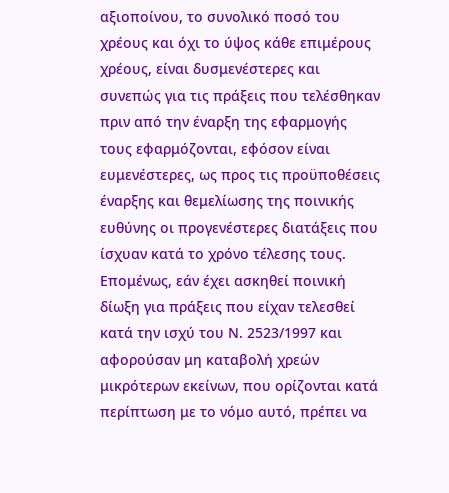αξιοποίνου, το συνολικό ποσό του χρέους και όχι το ύψος κάθε επιμέρους χρέους, είναι δυσμενέστερες και συνεπώς για τις πράξεις που τελέσθηκαν πριν από την έναρξη της εφαρμογής τους εφαρμόζονται, εφόσον είναι ευμενέστερες, ως προς τις προϋποθέσεις έναρξης και θεμελίωσης της ποινικής ευθύνης οι προγενέστερες διατάξεις που ίσχυαν κατά το χρόνο τέλεσης τους. Επομένως, εάν έχει ασκηθεί ποινική δίωξη για πράξεις που είχαν τελεσθεί κατά την ισχύ του Ν. 2523/1997 και αφορούσαν μη καταβολή χρεών μικρότερων εκείνων, που ορίζονται κατά περίπτωση με το νόμο αυτό, πρέπει να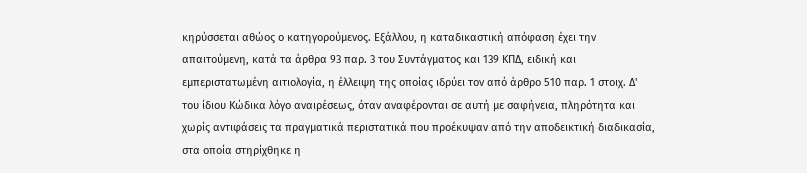κηρύσσεται αθώος ο κατηγορούμενος. Εξάλλου, η καταδικαστική απόφαση έχει την απαιτούμενη, κατά τα άρθρα 93 παρ. 3 του Συντάγματος και 139 ΚΠΔ, ειδική και εμπεριστατωμένη αιτιολογία, η έλλειψη της οποίας ιδρύει τον από άρθρο 510 παρ. 1 στοιχ. Δ' του ίδιου Κώδικα λόγο αναιρέσεως, όταν αναφέρονται σε αυτή με σαφήνεια, πληρότητα και χωρίς αντιφάσεις τα πραγματικά περιστατικά που προέκυψαν από την αποδεικτική διαδικασία, στα οποία στηρίχθηκε η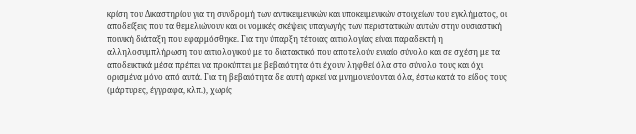κρίση του Δικαστηρίου για τη συνδρομή των αντικειμενικών και υποκειμενικών στοιχείων του εγκλήματος, οι αποδείξεις που τα θεμελιώνουν και οι νομικές σκέψεις υπαγωγής των περιστατικών αυτών στην ουσιαστική ποινική διάταξη που εφαρμόσθηκε. Για την ύπαρξη τέτοιας αιτιολογίας είναι παραδεκτή η αλληλοσυμπλήρωση του αιτιολογικού με το διατακτικό που αποτελούν ενιαίο σύνολο και σε σχέση με τα αποδεικτικά μέσα πρέπει να προκύπτει με βεβαιότητα ότι έχουν ληφθεί όλα στο σύνολο τους και όχι ορισμένα μόνο από αυτά. Για τη βεβαιότητα δε αυτή αρκεί να μνημονεύονται όλα, έστω κατά το είδος τους (μάρτυρες, έγγραφα, κλπ.), χωρίς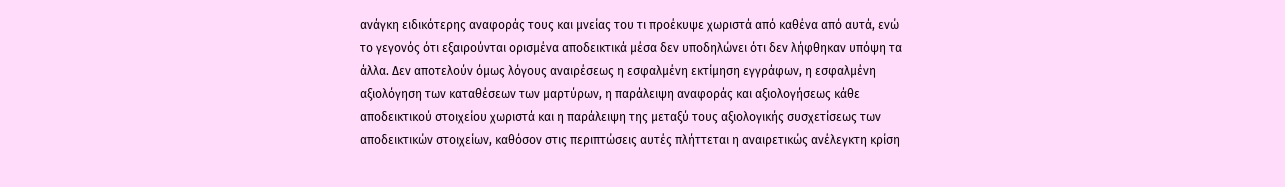ανάγκη ειδικότερης αναφοράς τους και μνείας του τι προέκυψε χωριστά από καθένα από αυτά, ενώ το γεγονός ότι εξαιρούνται ορισμένα αποδεικτικά μέσα δεν υποδηλώνει ότι δεν λήφθηκαν υπόψη τα άλλα. Δεν αποτελούν όμως λόγους αναιρέσεως η εσφαλμένη εκτίμηση εγγράφων, η εσφαλμένη αξιολόγηση των καταθέσεων των μαρτύρων, η παράλειψη αναφοράς και αξιολογήσεως κάθε αποδεικτικού στοιχείου χωριστά και η παράλειψη της μεταξύ τους αξιολογικής συσχετίσεως των αποδεικτικών στοιχείων, καθόσον στις περιπτώσεις αυτές πλήττεται η αναιρετικώς ανέλεγκτη κρίση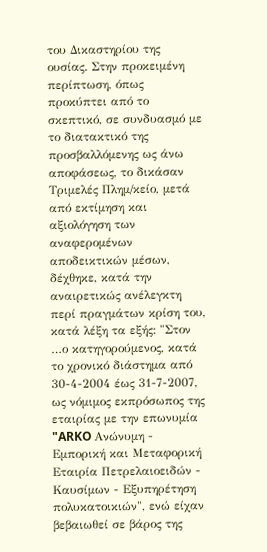του Δικαστηρίου της ουσίας. Στην προκειμένη περίπτωση, όπως προκύπτει από το σκεπτικό, σε συνδυασμό με το διατακτικό της προσβαλλόμενης ως άνω αποφάσεως, το δικάσαν Τριμελές Πλημ/κείο, μετά από εκτίμηση και αξιολόγηση των αναφερομένων αποδεικτικών μέσων, δέχθηκε, κατά την αναιρετικώς ανέλεγκτη περί πραγμάτων κρίση του, κατά λέξη τα εξής: "Στον …ο κατηγορούμενος, κατά το χρονικό διάστημα από 30-4-2004 έως 31-7-2007, ως νόμιμος εκπρόσωπος της εταιρίας με την επωνυμία "ARKO Ανώνυμη - Εμπορική και Μεταφορική Εταιρία Πετρελαιοειδών - Καυσίμων - Εξυπηρέτηση πολυκατοικιών", ενώ είχαν βεβαιωθεί σε βάρος της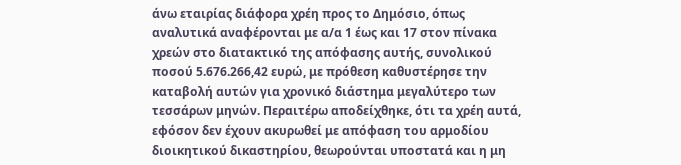άνω εταιρίας διάφορα χρέη προς το Δημόσιο, όπως αναλυτικά αναφέρονται με α/α 1 έως και 17 στον πίνακα χρεών στο διατακτικό της απόφασης αυτής, συνολικού ποσού 5.676.266,42 ευρώ, με πρόθεση καθυστέρησε την καταβολή αυτών για χρονικό διάστημα μεγαλύτερο των τεσσάρων μηνών. Περαιτέρω αποδείχθηκε, ότι τα χρέη αυτά, εφόσον δεν έχουν ακυρωθεί με απόφαση του αρμοδίου διοικητικού δικαστηρίου, θεωρούνται υποστατά και η μη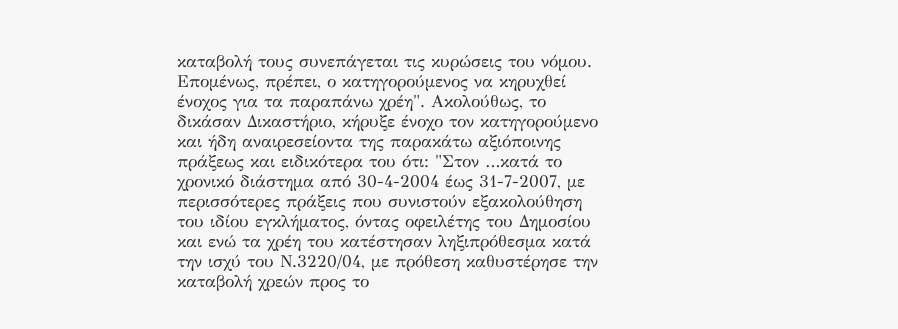καταβολή τους συνεπάγεται τις κυρώσεις του νόμου. Επομένως, πρέπει, ο κατηγορούμενος να κηρυχθεί ένοχος για τα παραπάνω χρέη". Ακολούθως, το δικάσαν Δικαστήριο, κήρυξε ένοχο τον κατηγορούμενο και ήδη αναιρεσείοντα της παρακάτω αξιόποινης πράξεως και ειδικότερα του ότι: "Στον …κατά το χρονικό διάστημα από 30-4-2004 έως 31-7-2007, με περισσότερες πράξεις που συνιστούν εξακολούθηση του ιδίου εγκλήματος, όντας οφειλέτης του Δημοσίου και ενώ τα χρέη του κατέστησαν ληξιπρόθεσμα κατά την ισχύ του Ν.3220/04, με πρόθεση καθυστέρησε την καταβολή χρεών προς το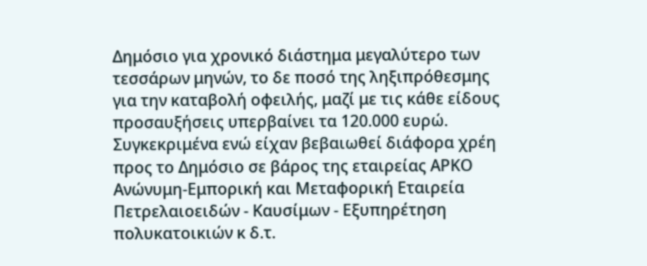Δημόσιο για χρονικό διάστημα μεγαλύτερο των τεσσάρων μηνών, το δε ποσό της ληξιπρόθεσμης για την καταβολή οφειλής, μαζί με τις κάθε είδους προσαυξήσεις υπερβαίνει τα 120.000 ευρώ. Συγκεκριμένα ενώ είχαν βεβαιωθεί διάφορα χρέη προς το Δημόσιο σε βάρος της εταιρείας ΑΡΚΟ Ανώνυμη-Εμπορική και Μεταφορική Εταιρεία Πετρελαιοειδών - Καυσίμων - Εξυπηρέτηση πολυκατοικιών κ δ.τ.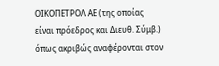ΟΙΚΟΠΕΤΡΟΛ ΑΕ (της οποίας είναι πρόεδρος και Διευθ. Σύμβ.) όπως ακριβώς αναφέρονται στον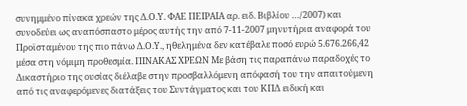συνημμένο πίνακα χρεών της Δ.Ο.Υ. ΦΑΕ ΠΕΙΡΑΙΑ αρ. ειδ. Βιβλίου …/2007) και συνοδεύει ως αναπόσπαστο μέρος αυτής την από 7-11-2007 μηνυτήρια αναφορά του Προϊσταμένου της πιο πάνω Δ.Ο.Υ., ηθελημένα δεν κατέβαλε ποσό ευρώ 5.676.266,42 μέσα στη νόμιμη προθεσμία. ΠΙΝΑΚΑΣ ΧΡΕΩΝ Με βάση τις παραπάνω παραδοχές το Δικαστήριο της ουσίας διέλαβε στην προσβαλλόμενη απόφασή του την απαιτούμενη από τις αναφερόμενες διατάξεις του Συντάγματος και του ΚΠΔ ειδική και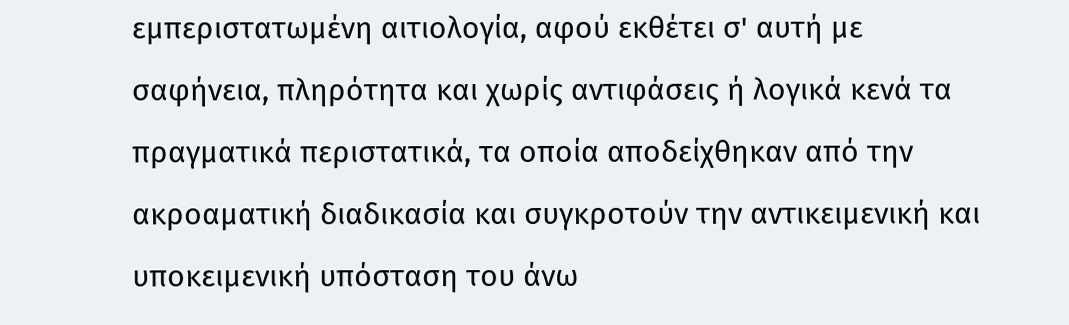εμπεριστατωμένη αιτιολογία, αφού εκθέτει σ' αυτή με σαφήνεια, πληρότητα και χωρίς αντιφάσεις ή λογικά κενά τα πραγματικά περιστατικά, τα οποία αποδείχθηκαν από την ακροαματική διαδικασία και συγκροτούν την αντικειμενική και υποκειμενική υπόσταση του άνω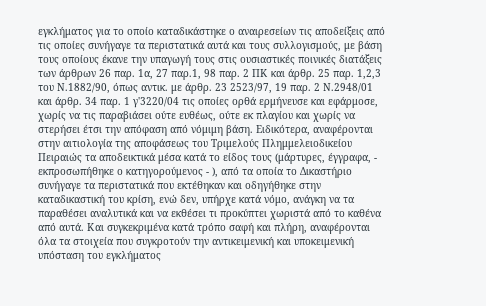εγκλήματος για το οποίο καταδικάστηκε ο αναιρεσείων τις αποδείξεις από τις οποίες συνήγαγε τα περιστατικά αυτά και τους συλλογισμούς, με βάση τους οποίους έκανε την υπαγωγή τους στις ουσιαστικές ποινικές διατάξεις των άρθρων 26 παρ. 1α, 27 παρ.1, 98 παρ. 2 ΠΚ και άρθρ. 25 παρ. 1,2,3 του Ν.1882/90, όπως αντικ. με άρθρ. 23 2523/97, 19 παρ. 2 Ν.2948/01 και άρθρ. 34 παρ. 1 γ'3220/04 τις οποίες ορθά ερμήνευσε και εφάρμοσε, χωρίς να τις παραβιάσει ούτε ευθέως, ούτε εκ πλαγίου και χωρίς να στερήσει έτσι την απόφαση από νόμιμη βάση. Ειδικότερα, αναφέρονται στην αιτιολογία της αποφάσεως του Τριμελούς Πλημμελειοδικείου Πειραιώς τα αποδεικτικά μέσα κατά το είδος τους (μάρτυρες, έγγραφα, - εκπροσωπήθηκε ο κατηγορούμενος - ), από τα οποία το Δικαστήριο συνήγαγε τα περιστατικά που εκτέθηκαν και οδηγήθηκε στην καταδικαστική του κρίση, ενώ δεν, υπήρχε κατά νόμο, ανάγκη να τα παραθέσει αναλυτικά και να εκθέσει τι προκύπτει χωριστά από το καθένα από αυτά. Και συγκεκριμένα κατά τρόπο σαφή και πλήρη, αναφέρονται όλα τα στοιχεία που συγκροτούν την αντικειμενική και υποκειμενική υπόσταση του εγκλήματος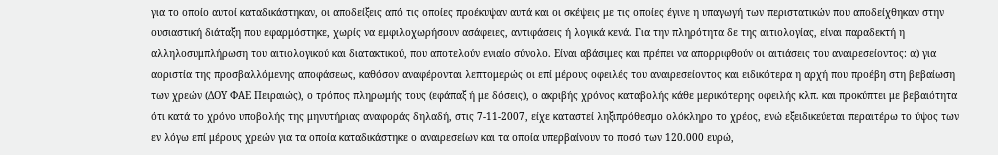για το οποίο αυτοί καταδικάστηκαν, οι αποδείξεις από τις οποίες προέκυψαν αυτά και οι σκέψεις με τις οποίες έγινε η υπαγωγή των περιστατικών που αποδείχθηκαν στην ουσιαστική διάταξη που εφαρμόστηκε, χωρίς να εμφιλοχωρήσουν ασάφειες, αντιφάσεις ή λογικά κενά. Για την πληρότητα δε της αιτιολογίας, είναι παραδεκτή η αλληλοσυμπλήρωση του αιτιολογικού και διατακτικού, που αποτελούν ενιαίο σύνολο. Είναι αβάσιμες και πρέπει να απορριφθούν οι αιτιάσεις του αναιρεσείοντος: α) για αοριστία της προσβαλλόμενης αποφάσεως, καθόσον αναφέρονται λεπτομερώς οι επί μέρους οφειλές του αναιρεσείοντος και ειδικότερα η αρχή που προέβη στη βεβαίωση των χρεών (ΔΟΥ ΦΑΕ Πειραιώς), ο τρόπος πληρωμής τους (εφάπαξ ή με δόσεις), ο ακριβής χρόνος καταβολής κάθε μερικότερης οφειλής κλπ. και προκύπτει με βεβαιότητα ότι κατά το χρόνο υποβολής της μηνυτήριας αναφοράς δηλαδή, στις 7-11-2007, είχε καταστεί ληξιπρόθεσμο ολόκληρο το χρέος, ενώ εξειδικεύεται περαιτέρω το ύψος των εν λόγω επί μέρους χρεών για τα οποία καταδικάστηκε ο αναιρεσείων και τα οποία υπερβαίνουν το ποσό των 120.000 ευρώ,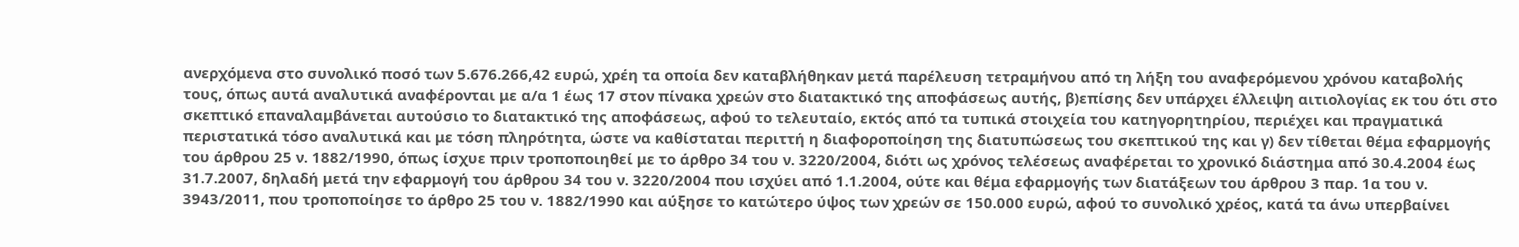ανερχόμενα στο συνολικό ποσό των 5.676.266,42 ευρώ, χρέη τα οποία δεν καταβλήθηκαν μετά παρέλευση τετραμήνου από τη λήξη του αναφερόμενου χρόνου καταβολής τους, όπως αυτά αναλυτικά αναφέρονται με α/α 1 έως 17 στον πίνακα χρεών στο διατακτικό της αποφάσεως αυτής, β)επίσης δεν υπάρχει έλλειψη αιτιολογίας εκ του ότι στο σκεπτικό επαναλαμβάνεται αυτούσιο το διατακτικό της αποφάσεως, αφού το τελευταίο, εκτός από τα τυπικά στοιχεία του κατηγορητηρίου, περιέχει και πραγματικά περιστατικά τόσο αναλυτικά και με τόση πληρότητα, ώστε να καθίσταται περιττή η διαφοροποίηση της διατυπώσεως του σκεπτικού της και γ) δεν τίθεται θέμα εφαρμογής του άρθρου 25 ν. 1882/1990, όπως ίσχυε πριν τροποποιηθεί με το άρθρο 34 του ν. 3220/2004, διότι ως χρόνος τελέσεως αναφέρεται το χρονικό διάστημα από 30.4.2004 έως 31.7.2007, δηλαδή μετά την εφαρμογή του άρθρου 34 του ν. 3220/2004 που ισχύει από 1.1.2004, ούτε και θέμα εφαρμογής των διατάξεων του άρθρου 3 παρ. 1α του ν. 3943/2011, που τροποποίησε το άρθρο 25 του ν. 1882/1990 και αύξησε το κατώτερο ύψος των χρεών σε 150.000 ευρώ, αφού το συνολικό χρέος, κατά τα άνω υπερβαίνει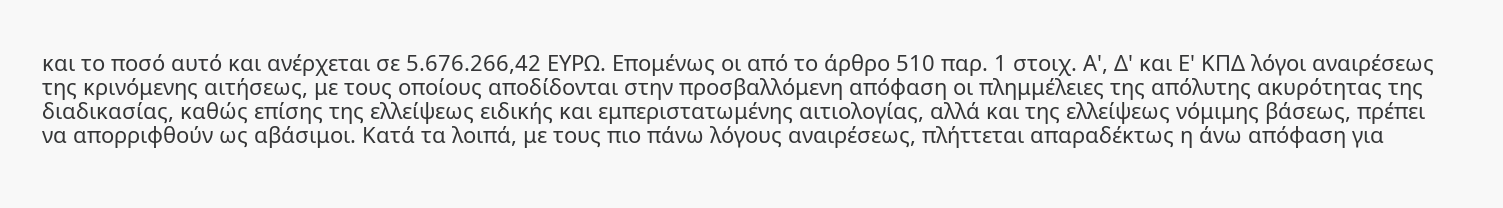και το ποσό αυτό και ανέρχεται σε 5.676.266,42 ΕΥΡΩ. Επομένως οι από το άρθρο 510 παρ. 1 στοιχ. Α', Δ' και Ε' ΚΠΔ λόγοι αναιρέσεως της κρινόμενης αιτήσεως, με τους οποίους αποδίδονται στην προσβαλλόμενη απόφαση οι πλημμέλειες της απόλυτης ακυρότητας της διαδικασίας, καθώς επίσης της ελλείψεως ειδικής και εμπεριστατωμένης αιτιολογίας, αλλά και της ελλείψεως νόμιμης βάσεως, πρέπει να απορριφθούν ως αβάσιμοι. Κατά τα λοιπά, με τους πιο πάνω λόγους αναιρέσεως, πλήττεται απαραδέκτως η άνω απόφαση για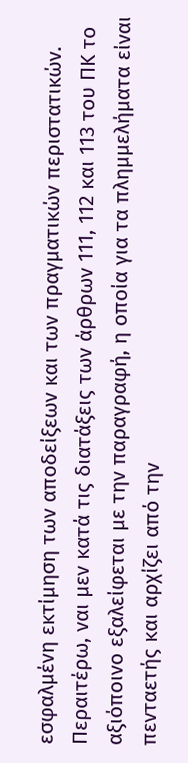εσφαλμένη εκτίμηση των αποδείξεων και των πραγματικών περιστατικών. Περαιτέρω, ναι μεν κατά τις διατάξεις των άρθρων 111, 112 και 113 του ΠΚ το αξιόποινο εξαλείφεται με την παραγραφή, η οποία για τα πλημμελήματα είναι πενταετής και αρχίζει από την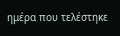ημέρα που τελέστηκε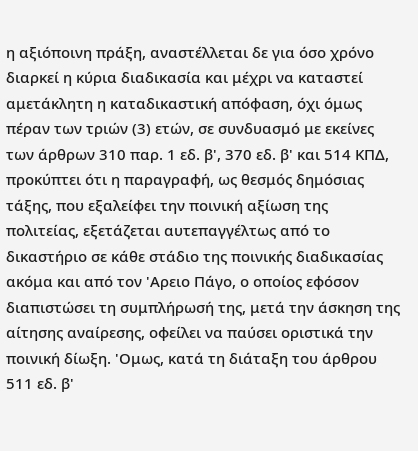η αξιόποινη πράξη, αναστέλλεται δε για όσο χρόνο διαρκεί η κύρια διαδικασία και μέχρι να καταστεί αμετάκλητη η καταδικαστική απόφαση, όχι όμως πέραν των τριών (3) ετών, σε συνδυασμό με εκείνες των άρθρων 310 παρ. 1 εδ. β', 370 εδ. β' και 514 ΚΠΔ, προκύπτει ότι η παραγραφή, ως θεσμός δημόσιας τάξης, που εξαλείφει την ποινική αξίωση της πολιτείας, εξετάζεται αυτεπαγγέλτως από το δικαστήριο σε κάθε στάδιο της ποινικής διαδικασίας ακόμα και από τον 'Αρειο Πάγο, ο οποίος εφόσον διαπιστώσει τη συμπλήρωσή της, μετά την άσκηση της αίτησης αναίρεσης, οφείλει να παύσει οριστικά την ποινική δίωξη. 'Ομως, κατά τη διάταξη του άρθρου 511 εδ. β'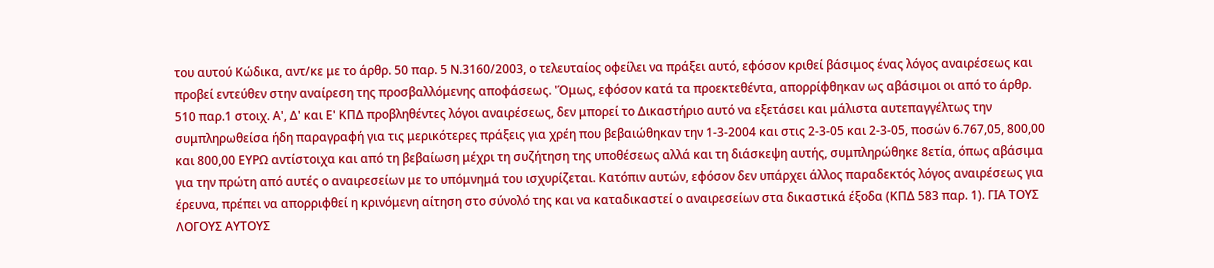του αυτού Κώδικα, αντ/κε με το άρθρ. 50 παρ. 5 Ν.3160/2003, ο τελευταίος οφείλει να πράξει αυτό, εφόσον κριθεί βάσιμος ένας λόγος αναιρέσεως και προβεί εντεύθεν στην αναίρεση της προσβαλλόμενης αποφάσεως. 'Όμως, εφόσον κατά τα προεκτεθέντα, απορρίφθηκαν ως αβάσιμοι οι από το άρθρ. 510 παρ.1 στοιχ. Α', Δ' και Ε' ΚΠΔ προβληθέντες λόγοι αναιρέσεως, δεν μπορεί το Δικαστήριο αυτό να εξετάσει και μάλιστα αυτεπαγγέλτως την συμπληρωθείσα ήδη παραγραφή για τις μερικότερες πράξεις για χρέη που βεβαιώθηκαν την 1-3-2004 και στις 2-3-05 και 2-3-05, ποσών 6.767,05, 800,00 και 800,00 ΕΥΡΩ αντίστοιχα και από τη βεβαίωση μέχρι τη συζήτηση της υποθέσεως αλλά και τη διάσκεψη αυτής, συμπληρώθηκε 8ετία, όπως αβάσιμα για την πρώτη από αυτές ο αναιρεσείων με το υπόμνημά του ισχυρίζεται. Κατόπιν αυτών, εφόσον δεν υπάρχει άλλος παραδεκτός λόγος αναιρέσεως για έρευνα, πρέπει να απορριφθεί η κρινόμενη αίτηση στο σύνολό της και να καταδικαστεί ο αναιρεσείων στα δικαστικά έξοδα (ΚΠΔ 583 παρ. 1). ΓΙΑ ΤΟΥΣ ΛΟΓΟΥΣ ΑΥΤΟΥΣ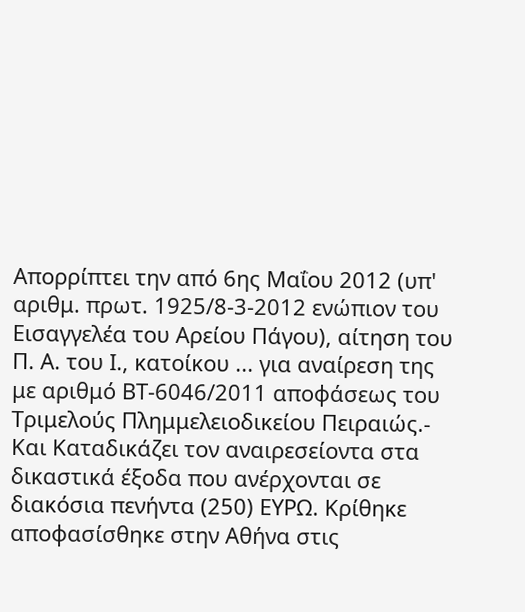Απορρίπτει την από 6ης Μαΐου 2012 (υπ' αριθμ. πρωτ. 1925/8-3-2012 ενώπιον του Εισαγγελέα του Αρείου Πάγου), αίτηση του Π. Α. του Ι., κατοίκου ... για αναίρεση της με αριθμό ΒΤ-6046/2011 αποφάσεως του Τριμελούς Πλημμελειοδικείου Πειραιώς.- Και Καταδικάζει τον αναιρεσείοντα στα δικαστικά έξοδα που ανέρχονται σε διακόσια πενήντα (250) ΕΥΡΩ. Κρίθηκε αποφασίσθηκε στην Αθήνα στις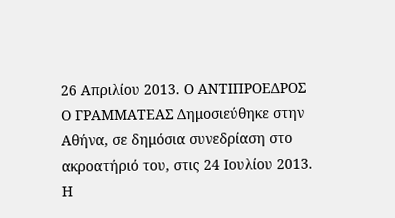26 Απριλίου 2013. Ο ΑΝΤΙΠΡΟΕΔΡΟΣ Ο ΓΡΑΜΜΑΤΕΑΣ Δημοσιεύθηκε στην Αθήνα, σε δημόσια συνεδρίαση στο ακροατήριό του, στις 24 Ιουλίου 2013. Η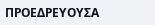ΠΡΟΕΔΡΕΥΟΥΣΑ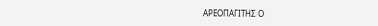ΑΡΕΟΠΑΓΙΤΗΣ Ο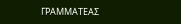ΓΡΑΜΜΑΤΕΑΣ